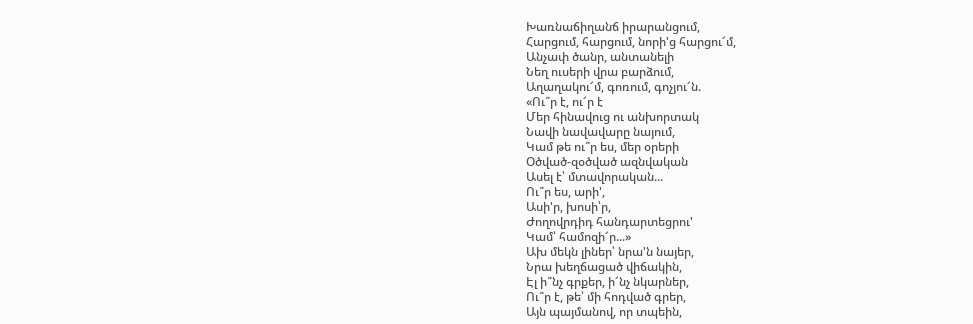Խառնաճիղանճ իրարանցում,
Հարցում, հարցում, նորի'ց հարցու՜մ,
Անչափ ծանր, անտանելի
Նեղ ուսերի վրա բարձում,
Աղաղակու՜մ, գոռում, գոչյու՜ն.
«Ու՞ր է, ու՜ր է
Մեր հինավուց ու անխորտակ
Նավի նավավարը նայում,
Կամ թե ու՞ր ես, մեր օրերի
Օծված-զօծված ազնվական
Ասել է՝ մտավորական...
Ու՞ր ես, արի',
Ասի'ր, խոսի՝ր,
Ժողովրդիդ հանդարտեցրու'
Կամ՝ համոզի՜ր...»
Ախ մեկն լիներ՝ նրա'ն նայեր,
Նրա խեղճացած վիճակին,
Էլ ի՞նչ գրքեր, ի՜նչ նկարներ,
Ու՞ր է, թե՝ մի հոդված գրեր,
Այն պայմանով, որ տպեին,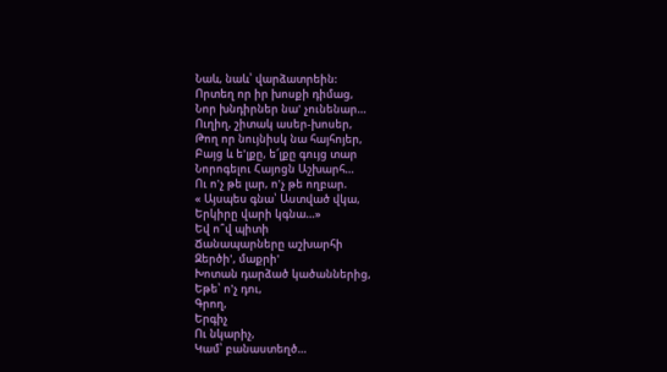Նաև, նաև՝ վարձատրեին:
Որտեղ որ իր խոսքի դիմաց,
Նոր խնդիրներ նա' չունենար...
Ուղիղ, շիտակ ասեր-խոսեր,
Թող որ նույնիսկ նա հայհոյեր,
Բայց և ե'լքը, ե՜լքը գույց տար
Նորոգելու Հայոցն Աշխարհ...
Ու ո'չ թե լար, ո'չ թե ողբար.
« Այսպես գնա՝ Աստված վկա,
Երկիրը վարի կգնա...»
Եվ ո՞վ պիտի
Ճանապարները աշխարհի
Զերծի', մաքրի'
Խոտան դարձած կածաններից,
Եթե՝ ո'չ դու,
Գրող,
Երգիչ
Ու նկարիչ,
Կամ՝ բանաստեղծ...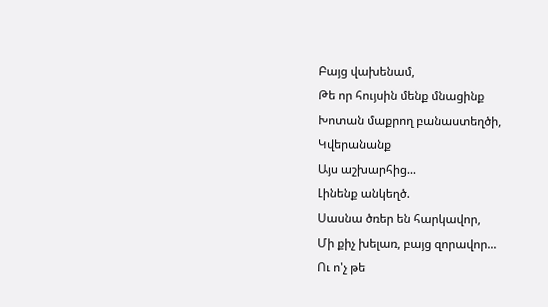Բայց վախենամ,
Թե որ հույսին մենք մնացինք
Խոտան մաքրող բանաստեղծի,
Կվերանանք
Այս աշխարհից...
Լինենք անկեղծ.
Սասնա ծռեր են հարկավոր,
Մի քիչ խելառ, բայց զորավոր...
Ու ո'չ թե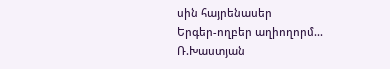սին հայրենասեր
Երգեր-ողբեր աղիողորմ...
Ռ.Խաստյան